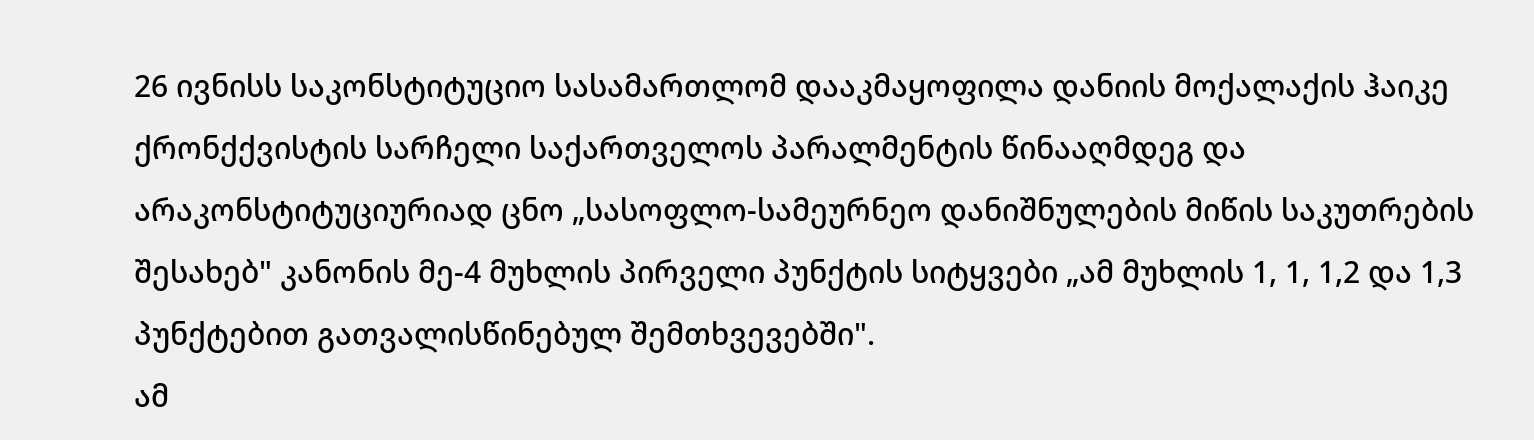26 ივნისს საკონსტიტუციო სასამართლომ დააკმაყოფილა დანიის მოქალაქის ჰაიკე ქრონქქვისტის სარჩელი საქართველოს პარალმენტის წინააღმდეგ და არაკონსტიტუციურიად ცნო „სასოფლო-სამეურნეო დანიშნულების მიწის საკუთრების შესახებ" კანონის მე-4 მუხლის პირველი პუნქტის სიტყვები „ამ მუხლის 1, 1, 1,2 და 1,3 პუნქტებით გათვალისწინებულ შემთხვევებში".
ამ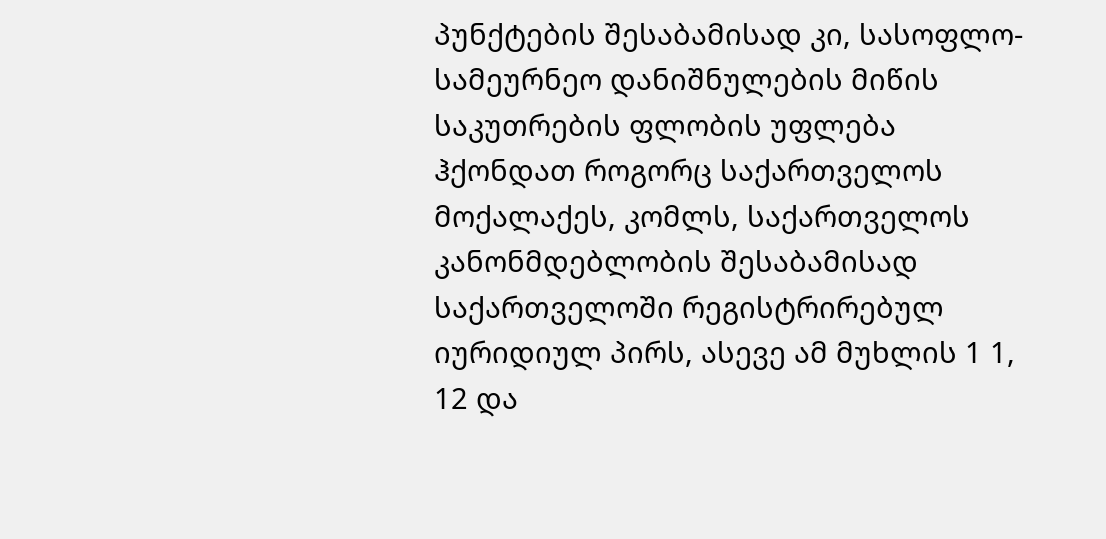პუნქტების შესაბამისად კი, სასოფლო-სამეურნეო დანიშნულების მიწის საკუთრების ფლობის უფლება ჰქონდათ როგორც საქართველოს მოქალაქეს, კომლს, საქართველოს კანონმდებლობის შესაბამისად საქართველოში რეგისტრირებულ იურიდიულ პირს, ასევე ამ მუხლის 1 1, 12 და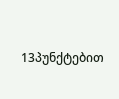13პუნქტებით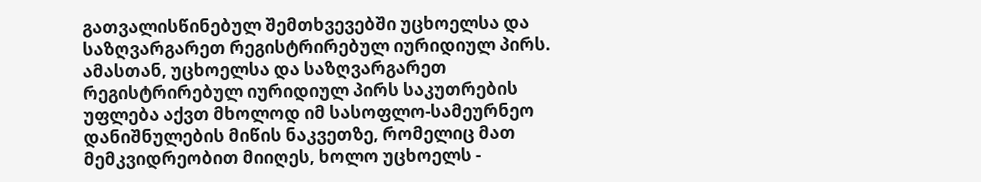გათვალისწინებულ შემთხვევებში უცხოელსა და საზღვარგარეთ რეგისტრირებულ იურიდიულ პირს. ამასთან, უცხოელსა და საზღვარგარეთ რეგისტრირებულ იურიდიულ პირს საკუთრების უფლება აქვთ მხოლოდ იმ სასოფლო-სამეურნეო დანიშნულების მიწის ნაკვეთზე, რომელიც მათ მემკვიდრეობით მიიღეს, ხოლო უცხოელს -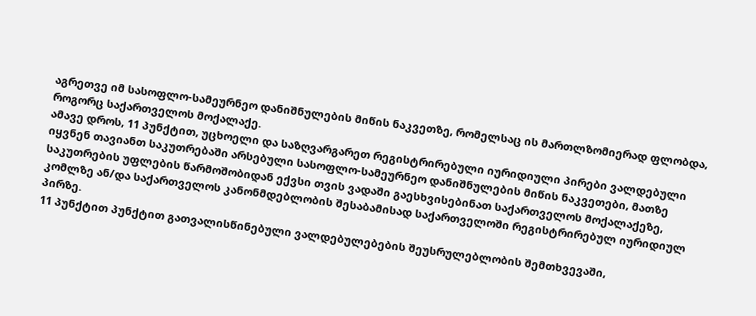აგრეთვე იმ სასოფლო-სამეურნეო დანიშნულების მიწის ნაკვეთზე, რომელსაც ის მართლზომიერად ფლობდა, როგორც საქართველოს მოქალაქე.
ამავე დროს, 11 პუნქტით, უცხოელი და საზღვარგარეთ რეგისტრირებული იურიდიული პირები ვალდებული იყვნენ თავიანთ საკუთრებაში არსებული სასოფლო-სამეურნეო დანიშნულების მიწის ნაკვეთები, მათზე საკუთრების უფლების წარმოშობიდან ექვსი თვის ვადაში გაესხვისებინათ საქართველოს მოქალაქეზე, კომლზე ან/და საქართველოს კანონმდებლობის შესაბამისად საქართველოში რეგისტრირებულ იურიდიულ პირზე.
11 პუნქტით პუნქტით გათვალისწინებული ვალდებულებების შეუსრულებლობის შემთხვევაში,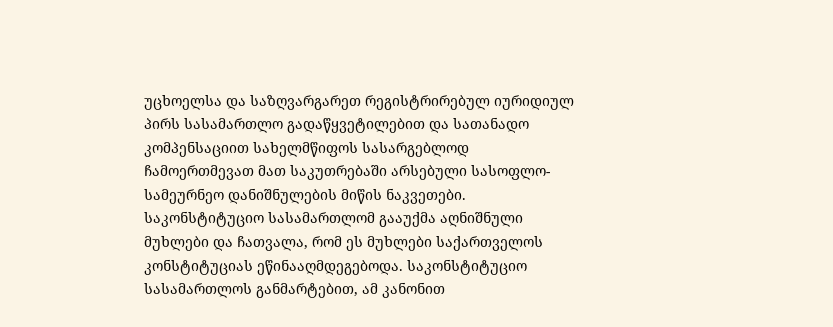უცხოელსა და საზღვარგარეთ რეგისტრირებულ იურიდიულ პირს სასამართლო გადაწყვეტილებით და სათანადო კომპენსაციით სახელმწიფოს სასარგებლოდ ჩამოერთმევათ მათ საკუთრებაში არსებული სასოფლო- სამეურნეო დანიშნულების მიწის ნაკვეთები.
საკონსტიტუციო სასამართლომ გააუქმა აღნიშნული მუხლები და ჩათვალა, რომ ეს მუხლები საქართველოს კონსტიტუციას ეწინააღმდეგებოდა. საკონსტიტუციო სასამართლოს განმარტებით, ამ კანონით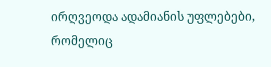ირღვეოდა ადამიანის უფლებები, რომელიც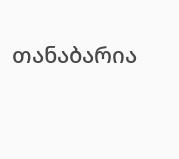თანაბარია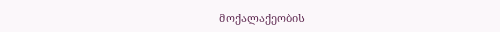მოქალაქეობის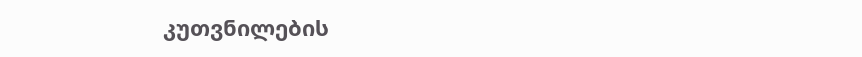კუთვნილების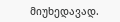მიუხედავად.